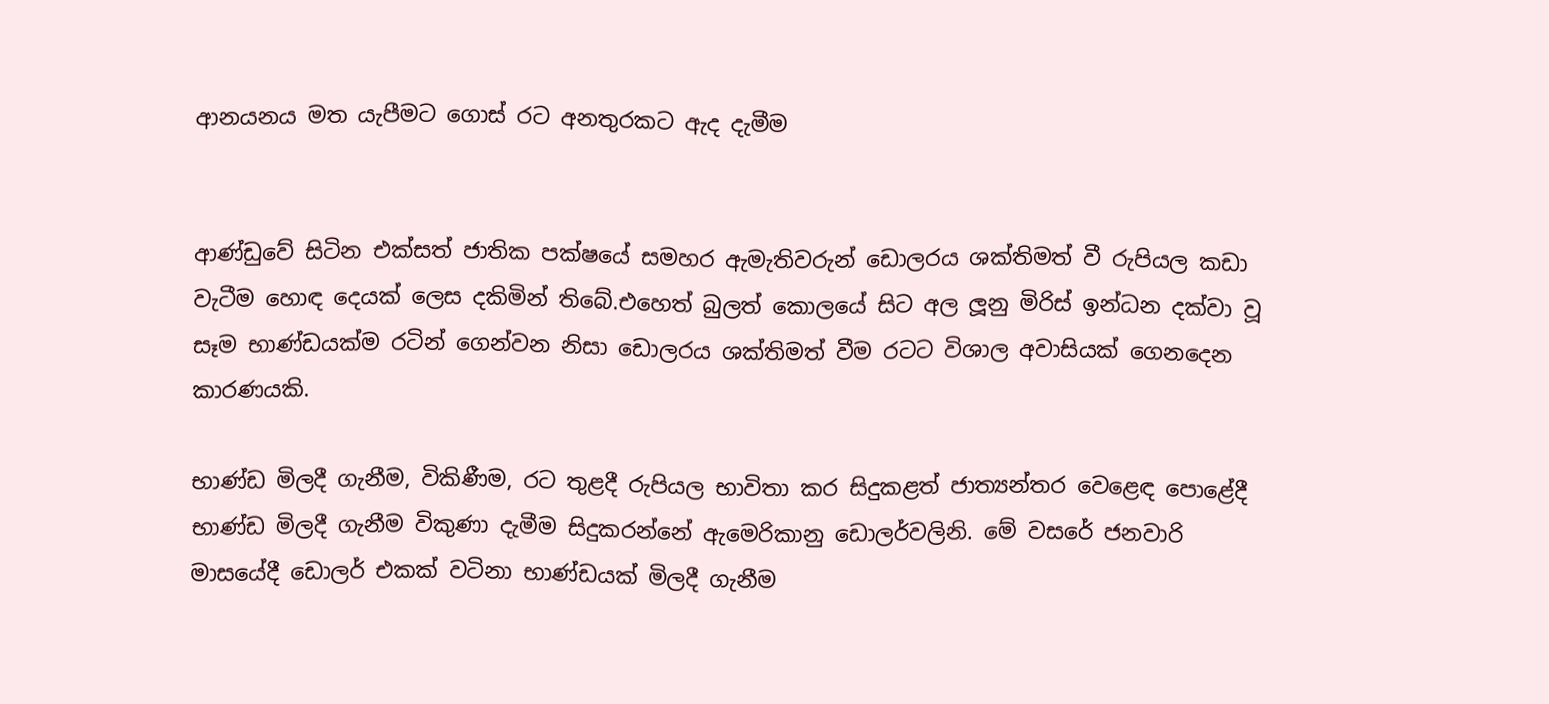ආනයනය මත යැපීමට ගොස් රට අනතුරකට ඇද දැමීම


ආණ්ඩුවේ සිටින එක්සත් ජාතික පක්ෂයේ සමහර ඇමැතිවරුන් ඩොලරය ශක්තිමත් වී රුපියල කඩා වැටීම හොඳ දෙයක් ලෙස දකිමින් තිබේ.එහෙත් බුලත් කොලයේ සිට අල ලූනු මිරිස් ඉන්ධන දක්වා වූ සෑම භාණ්ඩයක්ම රටින් ගෙන්වන නිසා ඩොලරය ශක්තිමත් වීම රටට විශාල අවාසියක් ගෙනදෙන කාරණයකි.

භාණ්ඩ මිලදී ගැනීම, විකිණීම, රට තුළදී රුපියල භාවිතා කර සිදුකළත් ජාත්‍යන්තර වෙළෙඳ පොළේදී භාණ්ඩ මිලදී ගැනීම විකුණා දැමීම සිදුකරන්නේ ඇමෙරිකානු ඩොලර්වලිනි. මේ වසරේ ජනවාරි මාසයේදී ඩොලර් එකක් වටිනා භාණ්ඩයක් මිලදී ගැනීම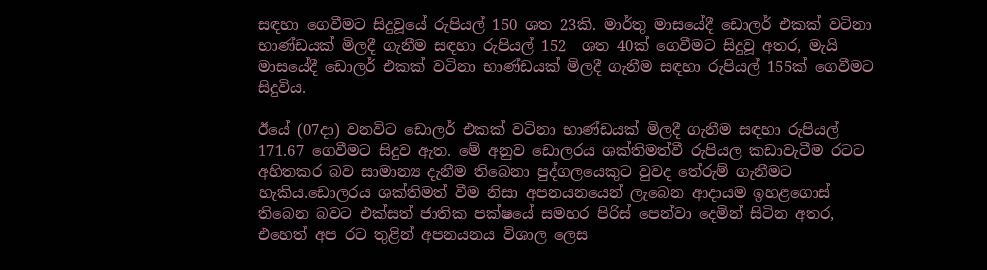සඳහා ගෙවීමට සිදුවූයේ රුපියල් 150 ශත 23කි. මාර්තු මාසයේදී ඩොලර් එකක් වටිනා භාණ්ඩයක් මිලදී ගැනීම සඳහා රුපියල් 152  ශත 40ක් ගෙවීමට සිදුවූ අතර, මැයි මාසයේදී ඩොලර් එකක් වටිනා භාණ්ඩයක් මිලදී ගැනීම සඳහා රුපියල් 155ක් ගෙවීමට සිදුවිය.

ඊයේ (07දා) වනවිට ඩොලර් එකක් වටිනා භාණ්ඩයක් මිලදී ගැනීම සඳහා රුපියල් 171.67 ගෙවීමට සිදුව ඇත. මේ අනුව ඩොලරය ශක්තිමත්වී රුපියල කඩාවැටීම රටට අහිතකර බව සාමාන්‍ය දැනීම තිබෙනා පුද්ගලයෙකුට වුවද තේරුම් ගැනීමට හැකිය.ඩොලරය ශක්තිමත් වීම නිසා අපනයනයෙන් ලැබෙන ආදායම ඉහළගොස් තිබෙන බවට එක්සත් ජාතික පක්ෂයේ සමහර පිරිස් පෙන්වා දෙමින් සිටින අතර, එහෙත් අප රට තුළින් අපනයනය විශාල ලෙස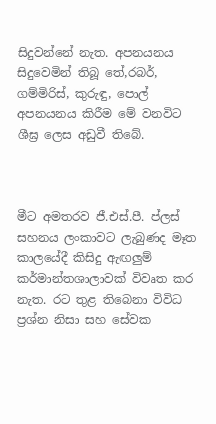සිදුවන්නේ නැත. අපනයනය සිදුවෙමින් තිබූ තේ,රබර්, ගම්මිරිස්, කුරුඳු, පොල් අපනයනය කිරීම මේ වනවිට ශීඝ්‍ර ලෙස අඩුවී තිබේ.



මීට අමතරව ජී.එස්.පී. ප්ලස් සහනය ලංකාවට ලැබුණද මෑත කාලයේදී කිසිදු ඇඟලුම් කර්මාන්තශාලාවක් විවෘත කර නැත. රට තුළ තිබෙනා විවිධ ප්‍රශ්න නිසා සහ සේවක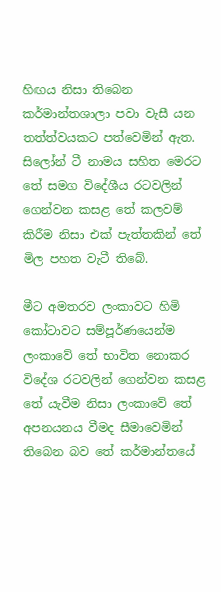හිඟය නිසා තිබෙන කර්මාන්තශාලා පවා වැසී යන තත්ත්වයකට පත්වෙමින් ඇත.
සිලෝන් ටී නාමය සහිත මෙරට තේ සමග විදේශීය රටවලින් ගෙන්වන කසළ තේ කලවම් කිරීම නිසා එක් පැත්තකින් තේ මිල පහත වැටී තිබේ.

මීට අමතරව ලංකාවට හිමි කෝටාවට සම්පූර්ණයෙන්ම ලංකාවේ තේ භාවිත නොකර විදේශ රටවලින් ගෙන්වන කසළ තේ යැවීම නිසා ලංකාවේ තේ අපනයනය වීමද සීමාවෙමින් තිබෙන බව තේ කර්මාන්තයේ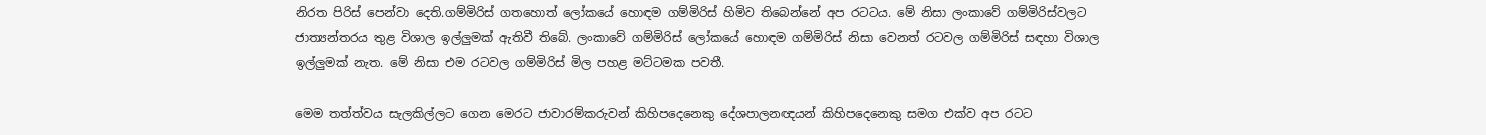නිරත පිරිස් පෙන්වා දෙති.ගම්මිරිස් ගතහොත් ලෝකයේ හොඳම ගම්මිරිස් හිමිව තිබෙන්නේ අප රටටය. මේ නිසා ලංකාවේ ගම්මිරිස්වලට ජාත්‍යන්තරය තුළ විශාල ඉල්ලුමක් ඇතිවී තිබේ. ලංකාවේ ගම්මිරිස් ලෝකයේ හොඳම ගම්මිරිස් නිසා වෙනත් රටවල ගම්මිරිස් සඳහා විශාල ඉල්ලුමක් නැත. මේ නිසා එම රටවල ගම්මිරිස් මිල පහළ මට්ටමක පවතී.

මෙම තත්ත්වය සැලකිල්ලට ගෙන මෙරට ජාවාරම්කරුවන් කිහිපදෙනෙකු දේශපාලනඥයන් කිහිපදෙනෙකු සමග එක්ව අප රටට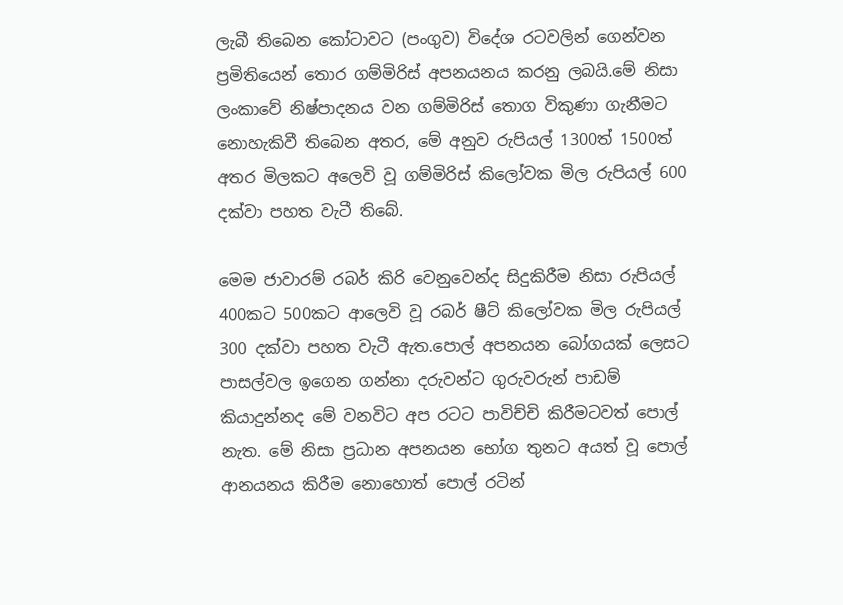ලැබී තිබෙන කෝටාවට (පංගුව) විදේශ රටවලින් ගෙන්වන ප්‍රමිතියෙන් තොර ගම්මිරිස් අපනයනය කරනු ලබයි.මේ නිසා ලංකාවේ නිෂ්පාදනය වන ගම්මිරිස් තොග විකුණා ගැනීමට නොහැකිවී තිබෙන අතර, මේ අනුව රුපියල් 1300ත් 1500ත් අතර මිලකට අලෙවි වූ ගම්මිරිස් කිලෝවක මිල රුපියල් 600 දක්වා පහත වැටී තිබේ.

මෙම ජාවාරම් රබර් කිරි වෙනුවෙන්ද සිදුකිරීම නිසා රුපියල්  400කට 500කට ආලෙවි වූ රබර් ෂීට් කිලෝවක මිල රුපියල් 300 දක්වා පහත වැටී ඇත.පොල් අපනයන බෝගයක් ලෙසට පාසල්වල ඉගෙන ගන්නා දරුවන්ට ගුරුවරුන් පාඩම් කියාදුන්නද මේ වනවිට අප රටට පාවිච්චි කිරීමටවත් පොල් නැත. මේ නිසා ප්‍රධාන අපනයන භෝග තුනට අයත් වූ පොල් ආනයනය කිරීම නොහොත් පොල් රටින්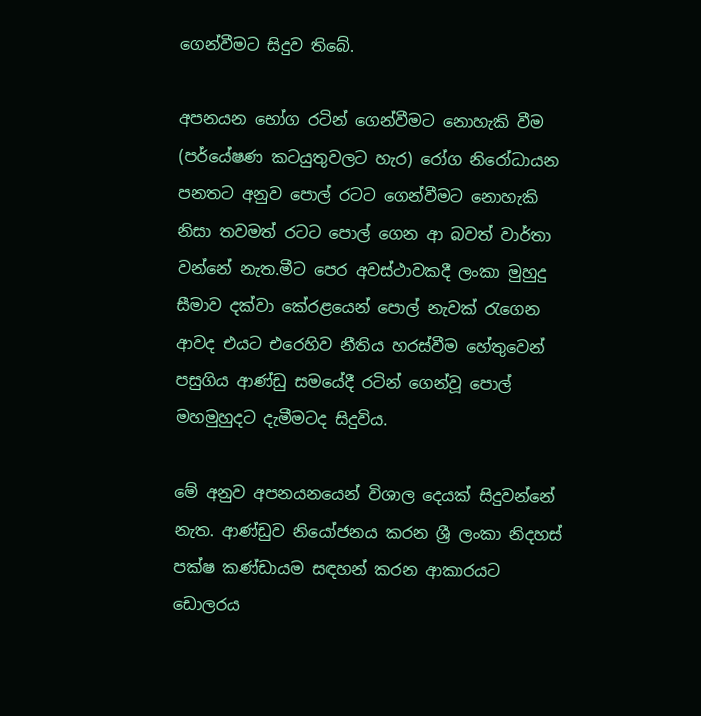ගෙන්වීමට සිදුව තිබේ.

අපනයන භෝග රටින් ගෙන්වීමට නොහැකි වීම (පර්යේෂණ කටයුතුවලට හැර) රෝග නිරෝධායන පනතට අනුව පොල් රටට ගෙන්වීමට නොහැකි නිසා තවමත් රටට පොල් ගෙන ආ බවත් වාර්තා වන්නේ නැත.මීට පෙර අවස්ථාවකදී ලංකා මුහුදු සීමාව දක්වා කේරළයෙන් පොල් නැවක් රැගෙන ආවද එයට එරෙහිව නීතිය හරස්වීම හේතුවෙන් පසුගිය ආණ්ඩු සමයේදී රටින් ගෙන්වූ පොල් මහමුහුදට දැමීමටද සිදුවිය.

මේ අනුව අපනයනයෙන් විශාල දෙයක් සිදුවන්නේ නැත. ආණ්ඩුව නියෝජනය කරන ශ්‍රී ලංකා නිදහස් පක්ෂ කණ්ඩායම සඳහන් කරන ආකාරයට ඩොලරය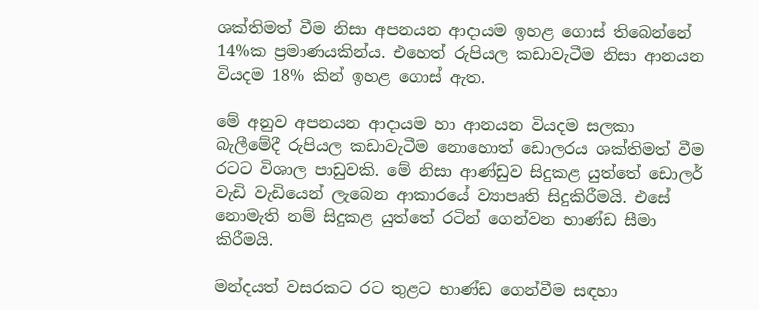ශක්තිමත් වීම නිසා අපනයන ආදායම ඉහළ ගොස් තිබෙන්නේ 14%ක ප්‍රමාණයකින්ය. එහෙත් රුපියල කඩාවැටීම නිසා ආනයන වියදම 18% කින් ඉහළ ගොස් ඇත.

මේ අනුව අපනයන ආදායම හා ආනයන වියදම සලකා බැලීමේදී රුපියල කඩාවැටීම නොහොත් ඩොලරය ශක්තිමත් වීම රටට විශාල පාඩුවකි. මේ නිසා ආණ්ඩුව සිදුකළ යුත්තේ ඩොලර් වැඩි වැඩියෙන් ලැබෙන ආකාරයේ ව්‍යාපෘති සිදුකිරීමයි. එසේ නොමැති නම් සිදුකළ යුත්තේ රටින් ගෙන්වන භාණ්ඩ සීමා කිරීමයි.

මන්දයත් වසරකට රට තුළට භාණ්ඩ ගෙන්වීම සඳහා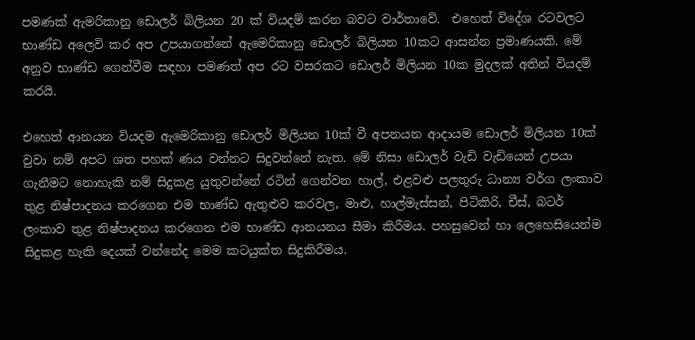පමණක් ඇමරිකානු ඩොලර් බිලියන 20 ක් වියදම් කරන බවට වාර්තාවේ.  එහෙත් විදේශ රටවලට භාණ්ඩ අලෙවි කර අප උපයාගන්නේ ඇමෙරිකානු ඩොලර් බිලියන 10කට ආසන්න ප්‍රමාණයකි. මේ අනුව භාණ්ඩ ගෙන්වීම සඳහා පමණත් අප රට වසරකට ඩොලර් මිලියන 10ක මුදලක් අතින් වියදම් කරයි.

එහෙත් ආනයන වියදම ඇමෙරිකානු ඩොලර් මිලියන 10ක් වී අපනයන ආදායම ඩොලර් මිලියන 10ක් වුවා නම් අපට ශත පහක් ණය වන්නට සිදුවන්නේ නැත. මේ නිසා ඩොලර් වැඩි වැඩියෙන් උපයා ගැනීමට නොහැකි නම් සිදුකළ යුතුවන්නේ රටින් ගෙන්වන හාල්, එළවළු පලතුරු ධාන්‍ය වර්ග ලංකාව තුළ නිෂ්පාදනය කරගෙන එම භාණ්ඩ ඇතුළුව කරවල, මාළු, හාල්මැස්සන්, පිටිකිරි, චීස්, බටර් ලංකාව තුළ නිෂ්පාදනය කරගෙන එම භාණ්ඩ ආනයනය සීමා කිරීමය. පහසුවෙන් හා ලෙහෙසියෙන්ම සිදුකළ හැකි දෙයක් වන්නේද මෙම කටයුක්ත සිදුකිරීමය.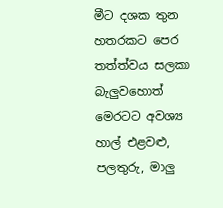මීට දශක තුන හතරකට පෙර තත්ත්වය සලකා බැලුවහොත් මෙරටට අවශ්‍ය හාල් එළවළු, පලතුරු, මාලු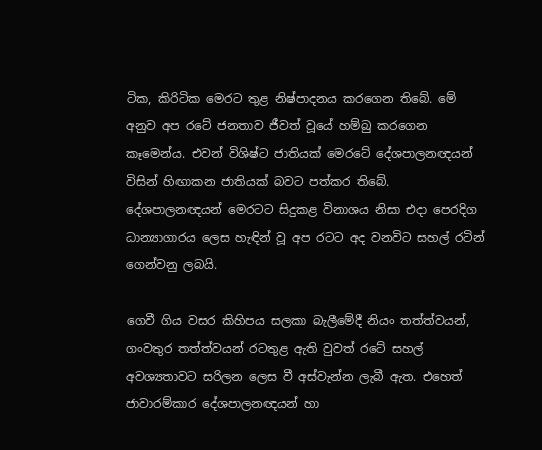ටික, කිරිටික මෙරට තුළ නිෂ්පාදනය කරගෙන තිබේ. මේ අනුව අප රටේ ජනතාව ජීවත් වූයේ හම්බු කරගෙන කෑමෙන්ය. එවන් විශිෂ්ට ජාතියක් මෙරටේ දේශපාලනඥයන් විසින් හිඟාකන ජාතියක් බවට පත්කර තිබේ. දේශපාලනඥයන් මෙරටට සිදුකළ විනාශය නිසා එදා පෙරදිග ධාන්‍යාගාරය ලෙස හැඳින් වූ අප රටට අද වනවිට සහල් රටින් ගෙන්වනු ලබයි.

ගෙවී ගිය වසර කිහිපය සලකා බැලීමේදී නියං තත්ත්වයන්, ගංවතුර තත්ත්වයන් රටතුළ ඇති වුවත් රටේ සහල් අවශ්‍යතාවට සරිලන ලෙස වී අස්වැන්න ලැබී ඇත. එහෙත් ජාවාරම්කාර දේශපාලනඥයන් හා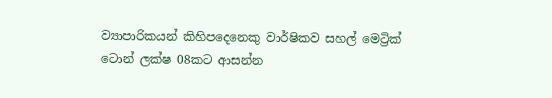ව්‍යාපාරිකයන් කිහිපදෙනෙකු වාර්ෂිකව සහල් මෙට්‍රික් ටොන් ලක්ෂ 08කට ආසන්න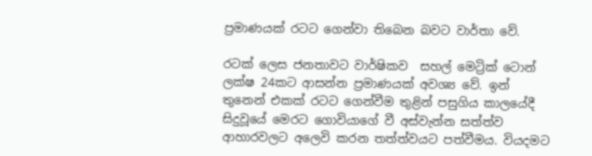ප්‍රමාණයක් රටට ගෙන්වා තිබෙන බවට වාර්තා වේ.

රටක් ලෙස ජනතාවට වාර්ෂිකව  සහල් මෙට්‍රික් ටොන් ලක්ෂ 24කට ආසන්න ප්‍රමාණයක් අවශ්‍ය වේ. ඉන් තුනෙන් එකක් රටට ගෙන්වීම තුළින් පසුගිය කාලයේදී සිදුවූයේ මෙරට ගොවියාගේ වී අස්වැන්න සත්ත්ව ආහාරවලට අලෙවි කරන තත්ත්වයට පත්වීමය. වියදමට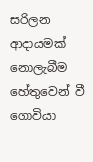සරිලන ආදායමක් නොලැබීම හේතුවෙන් වී ගොවියා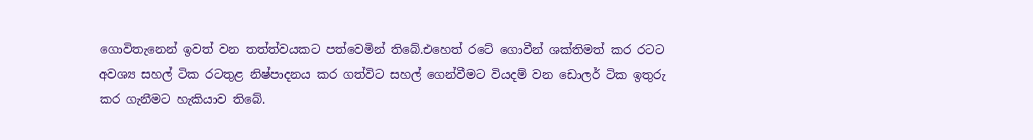ගොවිතැනෙන් ඉවත් වන තත්ත්වයකට පත්වෙමින් තිබේ.එහෙත් රටේ ගොවීන් ශක්තිමත් කර රටට අවශ්‍ය සහල් ටික රටතුළ නිෂ්පාදනය කර ගත්විට සහල් ගෙන්වීමට වියදම් වන ඩොලර් ටික ඉතුරු කර ගැනීමට හැකියාව තිබේ.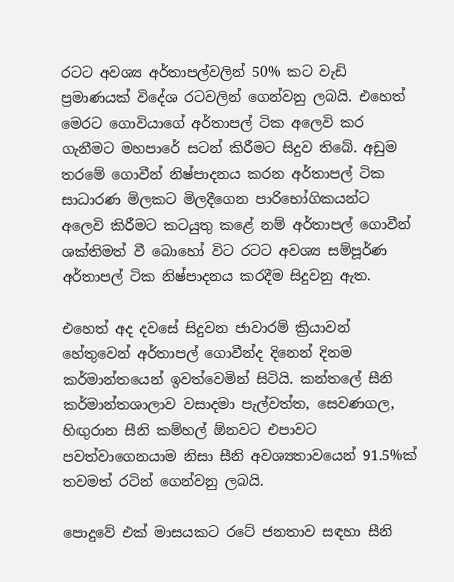රටට අවශ්‍ය අර්තාපල්වලින් 50% කට වැඩි ප්‍රමාණයක් විදේශ රටවලින් ගෙන්වනු ලබයි. එහෙත් මෙරට ගොවියාගේ අර්තාපල් ටික අලෙවි කර ගැනීමට මහපාරේ සටන් කිරීමට සිදුව තිබේ. අඩුම තරමේ ගොවීන් නිෂ්පාදනය කරන අර්තාපල් ටික සාධාරණ මිලකට මිලදීගෙන පාරිභෝගිකයන්ට අලෙවි කිරීමට කටයුතු කළේ නම් අර්තාපල් ගොවීන් ශක්තිමත් වී බොහෝ විට රටට අවශ්‍ය සම්පූර්ණ අර්තාපල් ටික නිෂ්පාදනය කරදීම සිදුවනු ඇත.

එහෙත් අද දවසේ සිදුවන ජාවාරම් ක්‍රියාවන් හේතුවෙන් අර්තාපල් ගොවීන්ද දිනෙන් දිනම කර්මාන්තයෙන් ඉවත්වෙමින් සිටියි. කන්තලේ සීනි කර්මාන්තශාලාව වසාදමා පැල්වත්ත, සෙවණගල, හිඟුරාන සීනි කම්හල් ඕනවට එපාවට පවත්වාගෙනයාම නිසා සීනි අවශ්‍යතාවයෙන් 91.5%ක් තවමත් රටින් ගෙන්වනු ලබයි.

පොදුවේ එක් මාසයකට රටේ ජනතාව සඳහා සීනි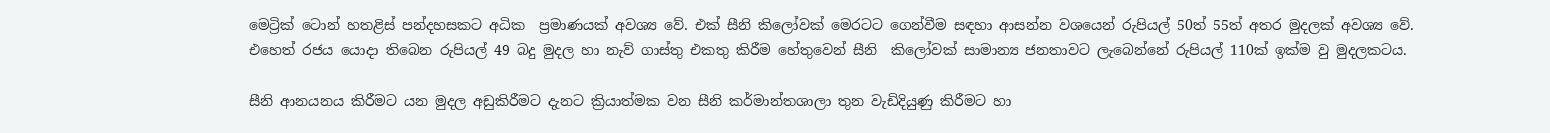මෙට්‍රික් ටොන් හතළිස් පන්දහසකට අධික  ප්‍රමාණයක් අවශ්‍ය වේ. එක් සීනි කිලෝවක් මෙරටට ගෙන්වීම සඳහා ආසන්න වශයෙන් රුපියල් 50ත් 55ත් අතර මුදලක් අවශ්‍ය වේ. එහෙත් රජය යොදා තිබෙන රුපියල් 49 බදු මුදල හා නැව් ගාස්තු එකතු කිරීම හේතුවෙන් සීනි  කිලෝවක් සාමාන්‍ය ජනතාවට ලැබෙන්නේ රුපියල් 110ක් ඉක්ම වු මුදලකටය.

සීනි ආනයනය කිරීමට යන මුදල අඩුකිරීමට දැනට ක්‍රියාත්මක වන සීනි කර්මාන්තශාලා තුන වැඩිදියුණු කිරීමට හා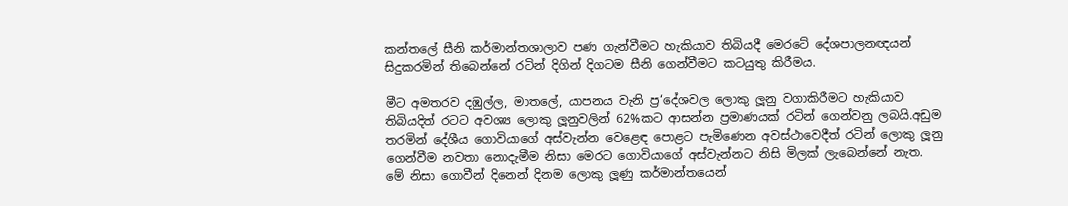කන්තලේ සීනි කර්මාන්තශාලාව පණ ගැන්වීමට හැකියාව තිබියදී මෙරටේ දේශපාලනඥයන් සිදුකරමින් තිබෙන්නේ රටින් දිගින් දිගටම සීනි ගෙන්වීමට කටයුතු කිරීමය.

මීට අමතරව දඹුල්ල, මාතලේ, යාපනය වැනි ප්‍ර‘දේශවල ලොකු ලූනු වගාකිරීමට හැකියාව තිබියදිත් රටට අවශ්‍ය ලොකු ලූනුවලින් 62%කට ආසන්න ප්‍රමාණයක් රටින් ගෙන්වනු ලබයි.අඩුම තරමින් දේශීය ගොවියාගේ අස්වැන්න වෙළෙඳ පොළට පැමිණෙන අවස්ථාවෙදීත් රටින් ලොකු ලූනු ගෙන්වීම නවතා නොදැමීම නිසා මෙරට ගොවියාගේ අස්වැන්නට නිසි මිලක් ලැබෙන්නේ නැත. මේ නිසා ගොවීන් දිනෙන් දිනම ලොකු ලූණු කර්මාන්තයෙන්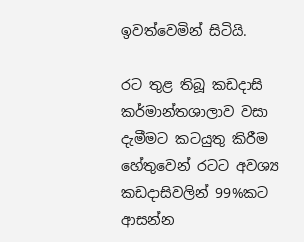ඉවත්වෙමින් සිටියි.

රට තුළ තිබූ කඩදාසි කර්මාන්තශාලාව වසා දැමීමට කටයුතු කිරීම හේතුවෙන් රටට අවශ්‍ය කඩදාසිවලින් 99%කට ආසන්න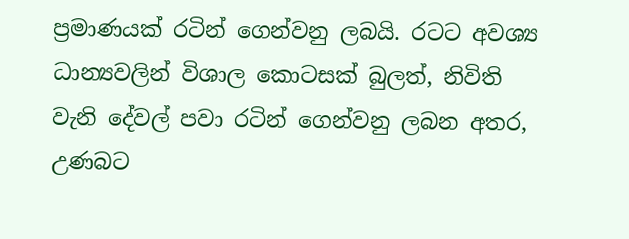ප්‍රමාණයක් රටින් ‍ගෙන්වනු ලබයි. රටට අවශ්‍ය ධාන්‍යවලින් විශාල කොටසක් බුලත්, නිවිති වැනි දේවල් පවා රටින් ගෙන්වනු ලබන අතර, උණබට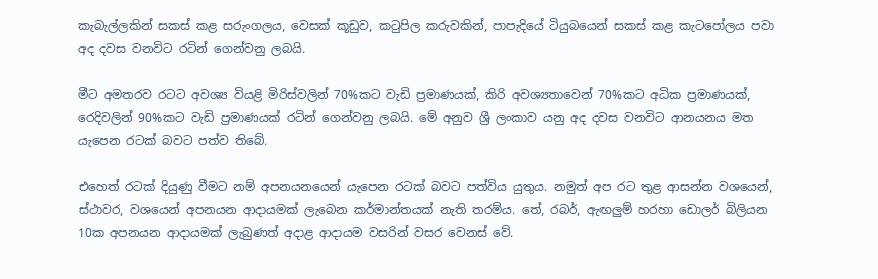කැබැල්ලකින් සකස් කළ සරුංගලය, වෙසක් කූඩුව, කටුපිල කරුවකින්, පාපැදියේ ටියුබයෙන් සකස් කළ කැටපෝලය පවා අද දවස වනවිට රටින් ගෙන්වනු ලබයි.

මීට අමතරව රටට අවශ්‍ය වියළි මිරිස්වලින් 70%කට වැඩි ප්‍රමාණයක්, කිරි අවශ්‍යතාවෙන් 70%කට අධික ප්‍රමාණයක්, රෙදිවලින් 90%කට වැඩි ප්‍රමාණයක් රටින් ගෙන්වනු ලබයි. මේ අනුව ශ්‍රී ලංකාව යනු අද දවස වනවිට ආනයනය මත යැපෙන රටක් බවට පත්ව තිබේ.

එහෙත් රටක් දියුණු වීමට නම් අපනයනයෙන් යැපෙන රටක් බවට පත්විය යුතුය. නමුත් අප රට තුළ ආසන්න වශයෙන්, ස්ථාවර, වශයෙන් අපනයන ආදායමක් ලැබෙන කර්මාන්තයක් නැති තරම්ය. තේ, රබර්, ඇඟලුම් හරහා ඩොලර් බිලියන 10ක අපනයන ආදායමක් ලැබුණත් අදාළ ආදායම වසරින් වසර වෙනස් වේ.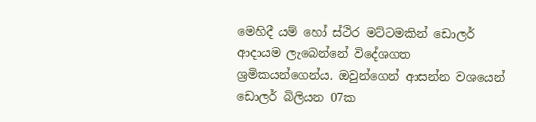මෙහිදී යම් හෝ ස්ථිර මට්ටමකින් ඩොලර් ආදායම ලැබෙන්නේ විදේශගත ශ්‍රමිකයන්ගෙන්ය. ඔවුන්ගෙන් ආසන්න වශයෙන් ඩොලර් බිලියන 07ක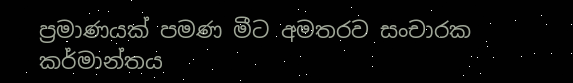ප්‍රමාණයක් පමණ මීට අමතරව සංචාරක කර්මාන්තය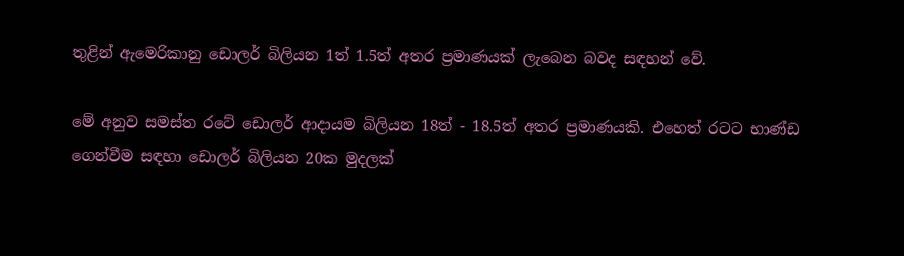තුළින් ඇමෙරිකානු ඩොලර් බිලියන 1ත් 1.5ත් අතර ප්‍රමාණයක් ලැබෙන බවද සඳහන් වේ.

මේ අනුව සමස්ත රටේ ඩොලර් ආදායම බිලියන 18ත් - 18.5ත් අතර ප්‍රමාණයකි. එහෙත් රටට භාණ්ඩ ගෙන්වීම සඳහා ඩොලර් බිලියන 20ක මුදලක්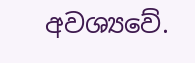අවශ්‍යවේ.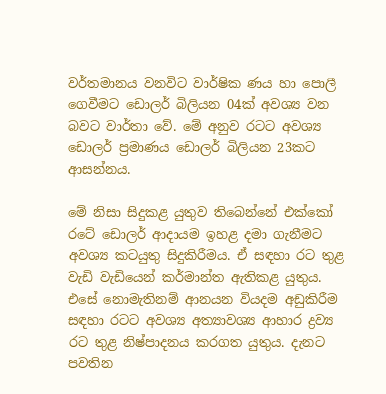වර්තමානය වනවිට වාර්ෂික ණය හා පොලී ගෙවීමට ඩොලර් බිලියන 04ක් අවශ්‍ය වන බවට වාර්තා වේ. මේ අනුව රටට අවශ්‍ය ඩොලර් ප්‍රමාණය ඩොලර් බිලියන 23කට ආසන්නය.

මේ නිසා සිදුකළ යුතුව තිබෙන්නේ එක්කෝ රටේ ඩොලර් ආදායම ඉහළ දමා ගැනීමට අවශ්‍ය කටයුතු සිදුකිරීමය. ඒ සඳහා රට තුළ වැඩි වැඩියෙන් කර්මාන්ත ඇතිකළ යුතුය. එසේ නොමැතිනම් ආනයන වියදම අඩුකිරීම සඳහා රටට අවශ්‍ය අත්‍යාවශ්‍ය ආහාර ද්‍රව්‍ය රට තුළ නිෂ්පාදනය කරගත යුතුය. දැනට පවතින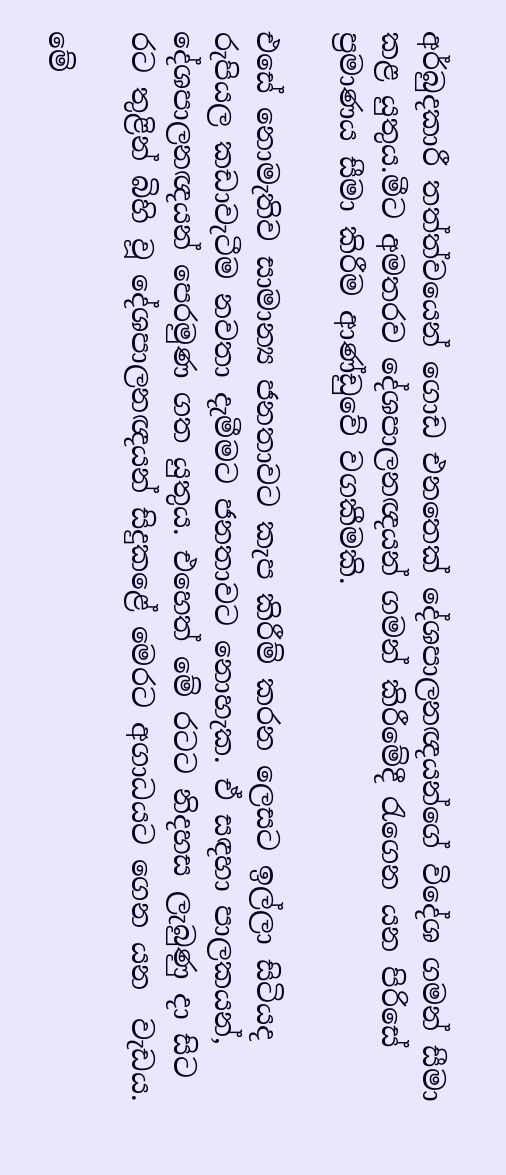අර්බුදකාරී තත්ත්වයෙන් ගොඩ එනතෙක් දේශපාලනඥයන්ගේ විදේශ ගමන් සීමා කළ යුතුය.මීට අමතරව දේශපාලනඥයන් ගමන් කිරීමේදී රැගෙන යන පිරිසේ ප්‍රමාණය සීමා කිරීම ආණ්ඩුවේ වගකීමකි.

එසේ නොමැතිව සාමාන්‍ය ජනතාවට කැප කිරීම් කරන ලෙසට ඉල්ලා සිටියද රුපියල කඩාවැටීම නවතා දැමීමට ජනතාවට නොහැක. ඒ සඳහා පාලකයන්, දේශපාලනඥයන් පෙරමුණ ගත යුතුය. එහෙත් මේ රටට නිදහස ලැබුණු දා සිට රට තුළින් බිහි වූ දේශපාලනඥයන් සිදුකළේ මෙරට අගාධයට ගෙන යන  වැඩය.

මේ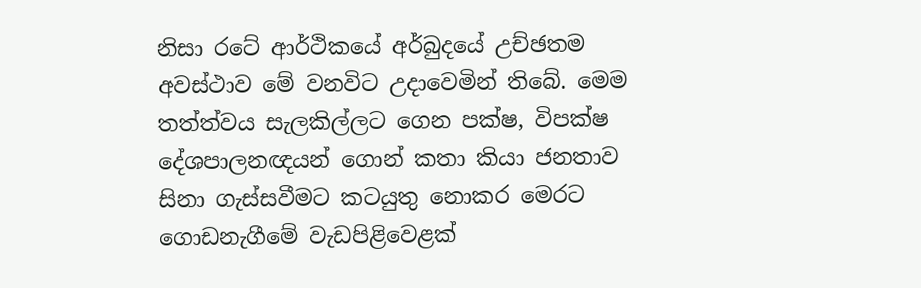නිසා රටේ ආර්ථිකයේ අර්බුදයේ උච්ඡතම අවස්ථාව මේ වනවිට උදාවෙමින් තිබේ. මෙම තත්ත්වය සැලකිල්ලට ගෙන පක්ෂ, විපක්ෂ දේශපාලනඥයන් ගොන් කතා කියා ජනතාව සිනා ගැස්සවීමට කටයුතු නොකර මෙරට ගොඩනැගීමේ වැඩපිළිවෙළක්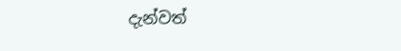දැන්වත්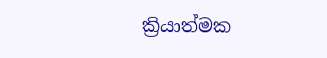ක්‍රියාත්මක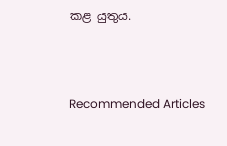කළ යුතුය.



Recommended Articles